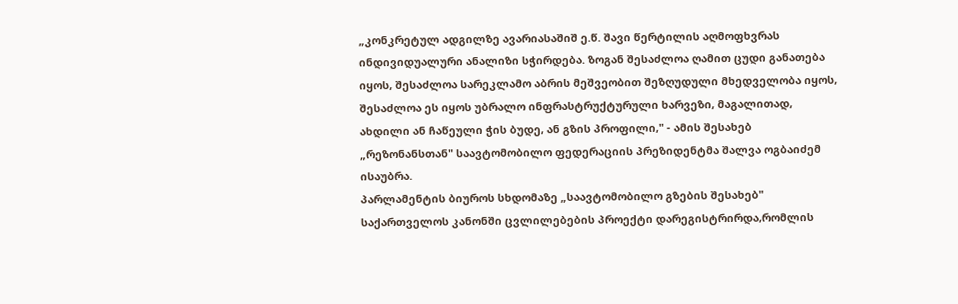„კონკრეტულ ადგილზე ავარიასაშიშ ე.წ. შავი წერტილის აღმოფხვრას ინდივიდუალური ანალიზი სჭირდება. ზოგან შესაძლოა ღამით ცუდი განათება იყოს, შესაძლოა სარეკლამო აბრის მეშვეობით შეზღუდული მხედველობა იყოს, შესაძლოა ეს იყოს უბრალო ინფრასტრუქტურული ხარვეზი, მაგალითად, ახდილი ან ჩაწეული ჭის ბუდე, ან გზის პროფილი," - ამის შესახებ „რეზონანსთან" საავტომობილო ფედერაციის პრეზიდენტმა შალვა ოგბაიძემ ისაუბრა.
პარლამენტის ბიუროს სხდომაზე „საავტომობილო გზების შესახებ" საქართველოს კანონში ცვლილებების პროექტი დარეგისტრირდა,რომლის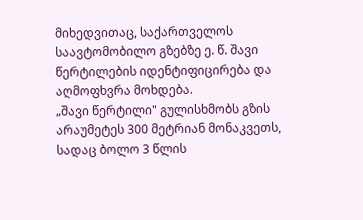მიხედვითაც, საქართველოს საავტომობილო გზებზე ე. წ. შავი წერტილების იდენტიფიცირება და აღმოფხვრა მოხდება.
„შავი წერტილი" გულისხმობს გზის არაუმეტეს 300 მეტრიან მონაკვეთს, სადაც ბოლო 3 წლის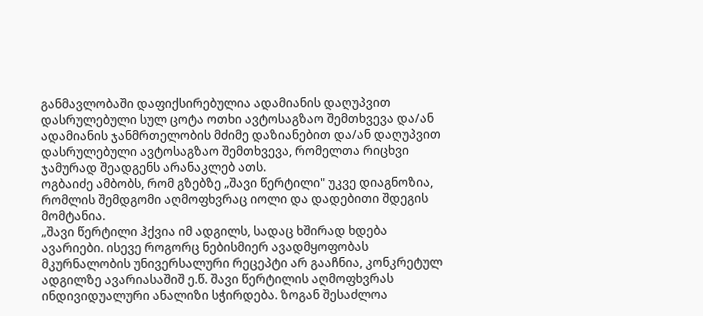განმავლობაში დაფიქსირებულია ადამიანის დაღუპვით დასრულებული სულ ცოტა ოთხი ავტოსაგზაო შემთხვევა და/ან ადამიანის ჯანმრთელობის მძიმე დაზიანებით და/ან დაღუპვით დასრულებული ავტოსაგზაო შემთხვევა, რომელთა რიცხვი ჯამურად შეადგენს არანაკლებ ათს.
ოგბაიძე ამბობს, რომ გზებზე „შავი წერტილი" უკვე დიაგნოზია, რომლის შემდგომი აღმოფხვრაც იოლი და დადებითი შდეგის მომტანია.
„შავი წერტილი ჰქვია იმ ადგილს, სადაც ხშირად ხდება ავარიები. ისევე როგორც ნებისმიერ ავადმყოფობას მკურნალობის უნივერსალური რეცეპტი არ გააჩნია, კონკრეტულ ადგილზე ავარიასაშიშ ე.წ. შავი წერტილის აღმოფხვრას ინდივიდუალური ანალიზი სჭირდება. ზოგან შესაძლოა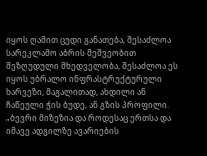იყოს ღამით ცუდი განათება, შესაძლოა სარეკლამო აბრის მეშვეობით შეზღუდული მხედველობა, შესაძლოა ეს იყოს უბრალო ინფრასტრუქტურული ხარვეზი, მაგალითად, ახდილი ან ჩაწეული ჭის ბუდე, ან გზის პროფილი.
„ბევრი მიზეზია და როდესაც ერთსა და იმავე ადგილზე ავარიების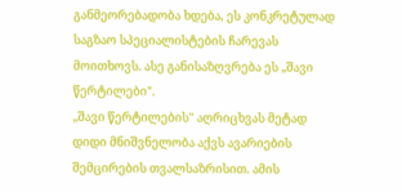განმეორებადობა ხდება, ეს კონკრეტულად საგზაო სპეციალისტების ჩარევას მოითხოვს. ასე განისაზღვრება ეს „შავი წერტილები".
„შავი წერტილების" აღრიცხვას მეტად დიდი მნიშვნელობა აქვს ავარიების შემცირების თვალსაზრისით. ამის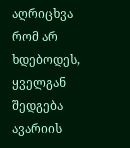აღრიცხვა რომ არ ხდებოდეს, ყველგან შედგება ავარიის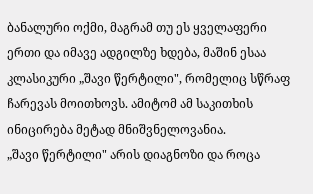ბანალური ოქმი, მაგრამ თუ ეს ყველაფერი ერთი და იმავე ადგილზე ხდება, მაშინ ესაა კლასიკური „შავი წერტილი", რომელიც სწრაფ ჩარევას მოითხოვს. ამიტომ ამ საკითხის ინიცირება მეტად მნიშვნელოვანია.
„შავი წერტილი" არის დიაგნოზი და როცა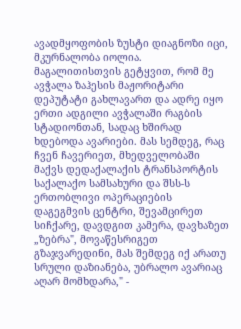ავადმყოფობის ზუსტი დიაგნოზი იცი, მკურნალობა იოლია. მაგალითისთვის გეტყვით, რომ მე ავჭალა ზაჰესის მაჟორიტარი დეპუტატი გახლავართ და ადრე იყო ერთი ადგილი ავჭალაში რაგბის სტადიონთან, სადაც ხშირად ხდებოდა ავარიები. მას სემდეგ, რაც ჩვენ ჩავერიეთ, მხედველობაში მაქვს დედაქალაქის ტრანსპორტის საქალაქო სამსახური და შსს-ს ერთობლივი ოპერაციების დაგეგმვის ცენტრი, შევამცირეთ სიჩქარე, დავდგით კამერა, დავხაზეთ „ზებრა", მოვაწესრიგეთ გზაჯვარედინი, მას შემდეგ იქ არათუ სრული დაზიანება, უბრალო ავარიაც აღარ მომხდარა," -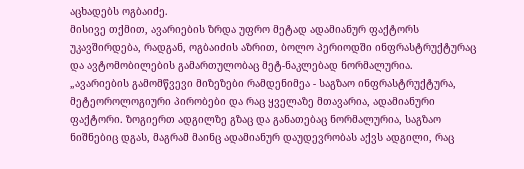აცხადებს ოგბაიძე.
მისივე თქმით, ავარიების ზრდა უფრო მეტად ადამიანურ ფაქტორს უკავშირდება, რადგან, ოგბაიძის აზრით, ბოლო პერიოდში ინფრასტრუქტურაც და ავტომობილების გამართულობაც მეტ-ნაკლებად ნორმალურია.
„ავარიების გამომწვევი მიზეზები რამდენიმეა - საგზაო ინფრასტრუქტურა, მეტეოროლოგიური პირობები და რაც ყველაზე მთავარია, ადამიანური ფაქტორი. ზოგიერთ ადგილზე გზაც და განათებაც ნორმალურია, საგზაო ნიშნებიც დგას, მაგრამ მაინც ადამიანურ დაუდევრობას აქვს ადგილი, რაც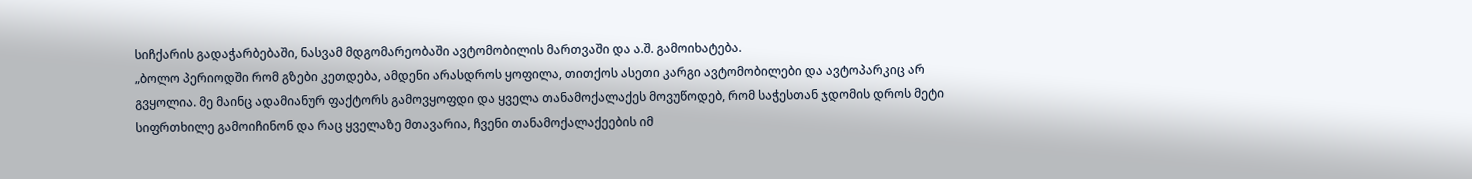სიჩქარის გადაჭარბებაში, ნასვამ მდგომარეობაში ავტომობილის მართვაში და ა.შ. გამოიხატება.
„ბოლო პერიოდში რომ გზები კეთდება, ამდენი არასდროს ყოფილა, თითქოს ასეთი კარგი ავტომობილები და ავტოპარკიც არ გვყოლია. მე მაინც ადამიანურ ფაქტორს გამოვყოფდი და ყველა თანამოქალაქეს მოვუწოდებ, რომ საჭესთან ჯდომის დროს მეტი სიფრთხილე გამოიჩინონ და რაც ყველაზე მთავარია, ჩვენი თანამოქალაქეების იმ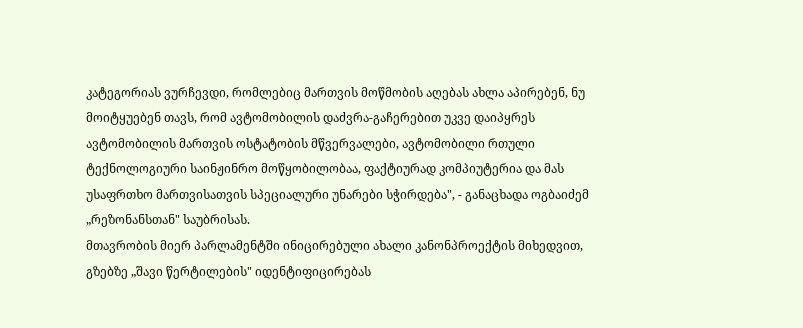კატეგორიას ვურჩევდი, რომლებიც მართვის მოწმობის აღებას ახლა აპირებენ, ნუ მოიტყუებენ თავს, რომ ავტომობილის დაძვრა-გაჩერებით უკვე დაიპყრეს ავტომობილის მართვის ოსტატობის მწვერვალები, ავტომობილი რთული ტექნოლოგიური საინჟინრო მოწყობილობაა, ფაქტიურად კომპიუტერია და მას უსაფრთხო მართვისათვის სპეციალური უნარები სჭირდება", - განაცხადა ოგბაიძემ „რეზონანსთან" საუბრისას.
მთავრობის მიერ პარლამენტში ინიცირებული ახალი კანონპროექტის მიხედვით, გზებზე „შავი წერტილების" იდენტიფიცირებას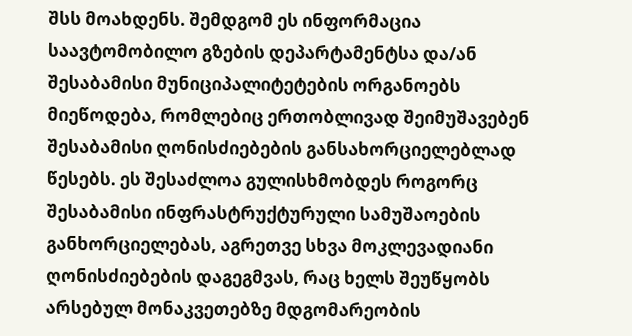შსს მოახდენს. შემდგომ ეს ინფორმაცია საავტომობილო გზების დეპარტამენტსა და/ან შესაბამისი მუნიციპალიტეტების ორგანოებს მიეწოდება, რომლებიც ერთობლივად შეიმუშავებენ შესაბამისი ღონისძიებების განსახორციელებლად წესებს. ეს შესაძლოა გულისხმობდეს როგორც შესაბამისი ინფრასტრუქტურული სამუშაოების განხორციელებას, აგრეთვე სხვა მოკლევადიანი ღონისძიებების დაგეგმვას, რაც ხელს შეუწყობს არსებულ მონაკვეთებზე მდგომარეობის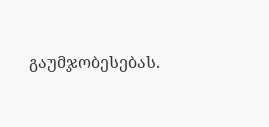გაუმჯობესებას.